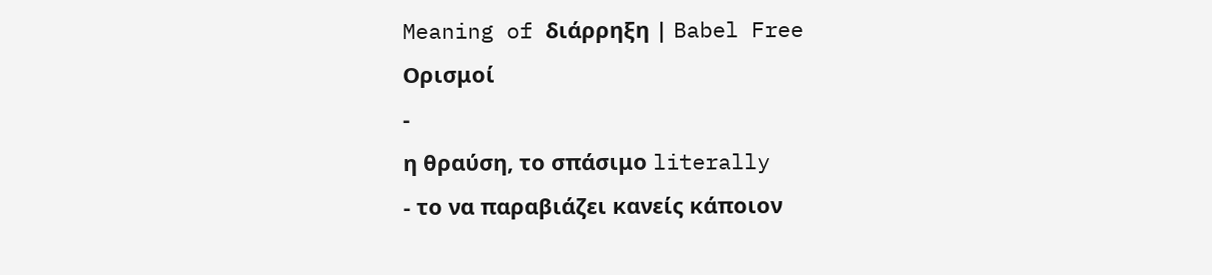Meaning of διάρρηξη | Babel Free
Ορισμοί
-
η θραύση, το σπάσιμο literally
- το να παραβιάζει κανείς κάποιον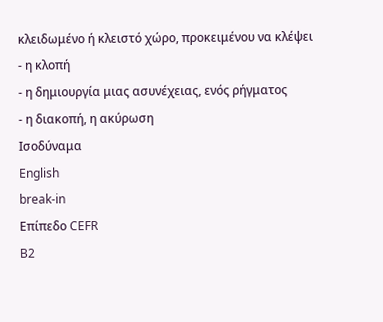κλειδωμένο ή κλειστό χώρο, προκειμένου να κλέψει
- η κλοπή
- η δημιουργία μιας ασυνέχειας, ενός ρήγματος
- η διακοπή, η ακύρωση
Ισοδύναμα
English
break-in
Επίπεδο CEFR
B2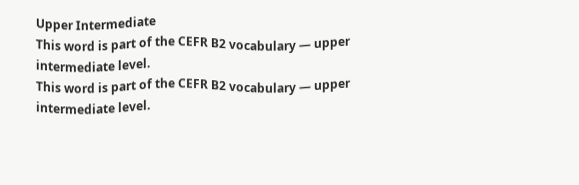Upper Intermediate
This word is part of the CEFR B2 vocabulary — upper intermediate level.
This word is part of the CEFR B2 vocabulary — upper intermediate level.